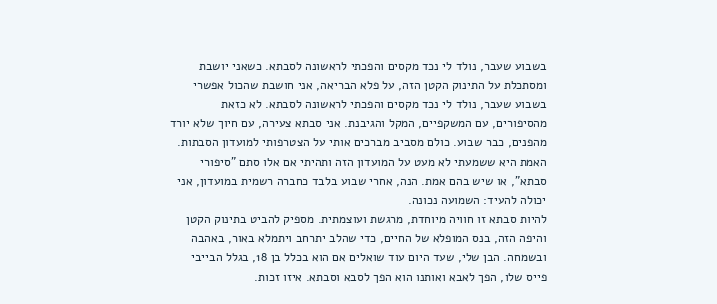בשבוע שעבר, נולד לי נכד מקסים והפכתי לראשונה לסבתא. כשאני יושבת ומסתכלת על התינוק הקטן הזה, על פלא הבריאה, אני חושבת שהכול אפשרי
בשבוע שעבר, נולד לי נכד מקסים והפכתי לראשונה לסבתא. לא כזאת מהסיפורים, עם המשקפיים, המקל והגיבנת. אני סבתא צעירה, עם חיוך שלא יורד מהפנים, כבר שבוע. כולם מסביב מברכים אותי על הצטרפותי למועדון הסבתות. האמת היא ששמעתי לא מעט על המועדון הזה ותהיתי אם אלו סתם "סיפורי סבתא", או שיש בהם אמת. הנה, אחרי שבוע בלבד כחברה רשמית במועדון, אני יכולה להעיד: השמועה נכונה.
להיות סבתא זו חוויה מיוחדת, מרגשת ועוצמתית. מספיק להביט בתינוק הקטן והיפה הזה, בנס המופלא של החיים, כדי שהלב יתרחב ויתמלא באור, באהבה ובשמחה. הבן שלי, שעד היום עוד שואלים אם הוא בכלל בן 18, בגלל הבייבי פייס שלו, הפך לאבא ואותנו הוא הפך לסבא וסבתא. איזו זכות.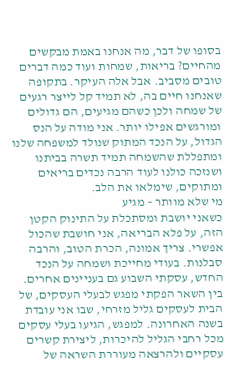בסופו של דבר, מה אנחנו באמת מבקשים מהחיים? בריאות, שמחות ועוד כמה דברים טובים מסביב. אבל אלה העיקר. בתקופה שאנחנו חיים בה, לא תמיד קל לייצר רגעים של שמחה ולכן כשהם מגיעים, הם גדולים ומורגשים אפילו יותר. אני מודה על הנס הגדול, על הנכד המתוק שנולד למשפחה שלנו ומתפללת שהשמחה תמיד תשרה בביתנו ושנזכה כולנו לעוד הרבה נכדים בריאים ומתוקים, שימלאו את הלב.
מי שלא מוותר – מגיע
כשאני יושבת ומסתכלת על התינוק הקטן הזה, על פלא הבריאה, אני חושבת שהכול אפשרי. צריך אמונה, הכרת הטוב, והרבה סבלנות. בעודי מחייכת ושמחה על הנכד החדש, עסקתי השבוע גם בעניינים אחרים. בין השאר הפקתי מפגש לבעלי העסקים, של הבית לעסקים גליל מזרחי, שבו אני עובדת בשנה האחרונה. למפגש, הגיעו בעלי עסקים מכל רחבי הגליל להיכרות, ליצירת קשרים עסקיים ולהרצאה מעוררת השראה של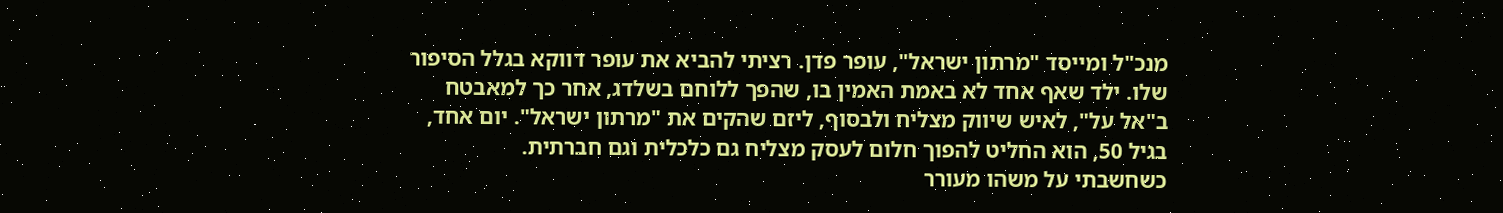מנכ"ל ומייסד "מרתון ישראל", עופר פדן. רציתי להביא את עופר דווקא בגלל הסיפור שלו. ילד שאף אחד לא באמת האמין בו, שהפך ללוחם בשלדג, אחר כך למאבטח ב"אל על", לאיש שיווק מצליח ולבסוף, ליזם שהקים את "מרתון ישראל". יום אחד, בגיל 50, הוא החליט להפוך חלום לעסק מצליח גם כלכלית וגם חברתית.
כשחשבתי על משהו מעורר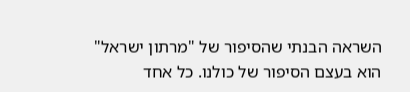השראה הבנתי שהסיפור של "מרתון ישראל" הוא בעצם הסיפור של כולנו. כל אחד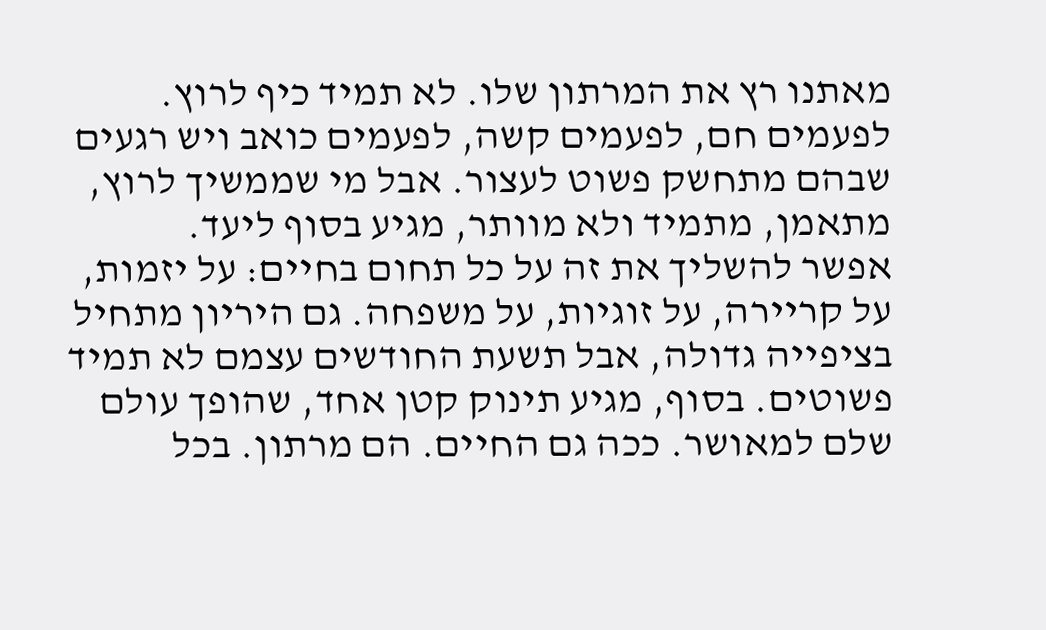מאתנו רץ את המרתון שלו. לא תמיד כיף לרוץ. לפעמים חם, לפעמים קשה, לפעמים כואב ויש רגעים שבהם מתחשק פשוט לעצור. אבל מי שממשיך לרוץ, מתאמן, מתמיד ולא מוותר, מגיע בסוף ליעד.
אפשר להשליך את זה על כל תחום בחיים: על יזמות, על קריירה, על זוגיות, על משפחה. גם היריון מתחיל בציפייה גדולה, אבל תשעת החודשים עצמם לא תמיד פשוטים. בסוף, מגיע תינוק קטן אחד, שהופך עולם שלם למאושר. ככה גם החיים. הם מרתון. בכל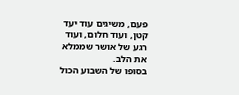פעם, משיגים עוד יעד קטן, ועוד חלום, ועוד רגע של אושר שממלא את הלב.
בסופו של השבוע הכול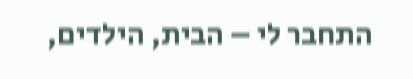התחבר לי – הבית, הילדים,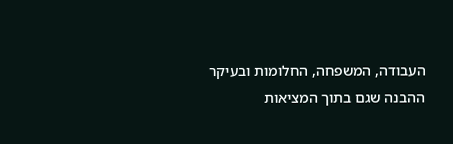העבודה, המשפחה, החלומות ובעיקר ההבנה שגם בתוך המציאות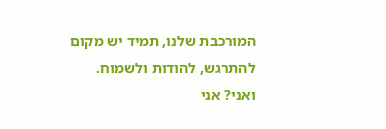המורכבת שלנו, תמיד יש מקום להתרגש, להודות ולשמוח.
ואני? אני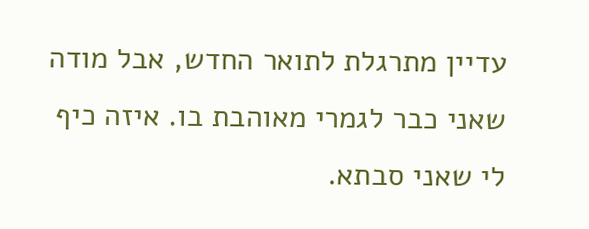עדיין מתרגלת לתואר החדש, אבל מודה שאני כבר לגמרי מאוהבת בו. איזה כיף לי שאני סבתא.